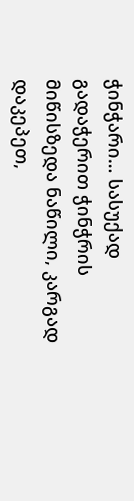ჭინჭარი… სასუქად
გადაჭერით ჭინჭრის მიწისზედა ნაწილი, კარგად დაკეპეთ,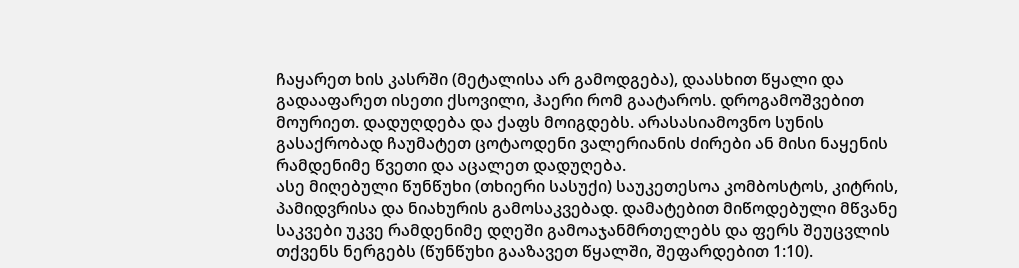ჩაყარეთ ხის კასრში (მეტალისა არ გამოდგება), დაასხით წყალი და გადააფარეთ ისეთი ქსოვილი, ჰაერი რომ გაატაროს. დროგამოშვებით მოურიეთ. დადუღდება და ქაფს მოიგდებს. არასასიამოვნო სუნის გასაქრობად ჩაუმატეთ ცოტაოდენი ვალერიანის ძირები ან მისი ნაყენის რამდენიმე წვეთი და აცალეთ დადუღება.
ასე მიღებული წუნწუხი (თხიერი სასუქი) საუკეთესოა კომბოსტოს, კიტრის, პამიდვრისა და ნიახურის გამოსაკვებად. დამატებით მიწოდებული მწვანე საკვები უკვე რამდენიმე დღეში გამოაჯანმრთელებს და ფერს შეუცვლის თქვენს ნერგებს (წუნწუხი გააზავეთ წყალში, შეფარდებით 1:10).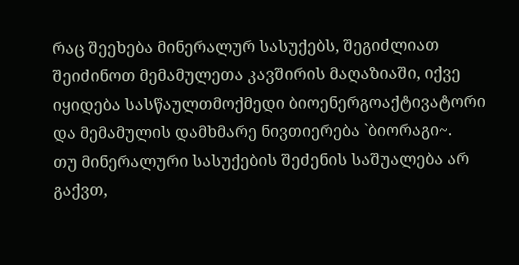რაც შეეხება მინერალურ სასუქებს, შეგიძლიათ შეიძინოთ მემამულეთა კავშირის მაღაზიაში, იქვე იყიდება სასწაულთმოქმედი ბიოენერგოაქტივატორი და მემამულის დამხმარე ნივთიერება `ბიორაგი~.
თუ მინერალური სასუქების შეძენის საშუალება არ გაქვთ,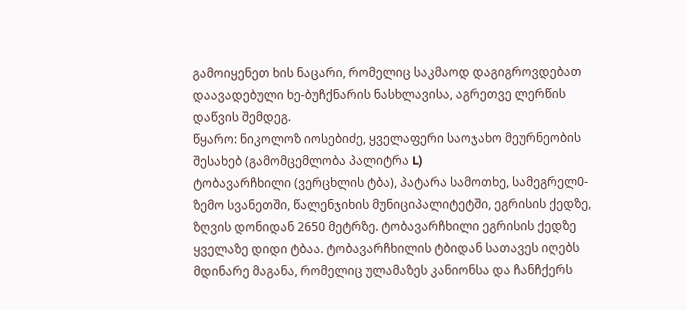გამოიყენეთ ხის ნაცარი, რომელიც საკმაოდ დაგიგროვდებათ დაავადებული ხე-ბუჩქნარის ნასხლავისა, აგრეთვე ლერწის დაწვის შემდეგ.
წყარო: ნიკოლოზ იოსებიძე, ყველაფერი საოჯახო მეურნეობის შესახებ (გამომცემლობა პალიტრა L)
ტობავარჩხილი (ვერცხლის ტბა), პატარა სამოთხე, სამეგრელ0-ზემო სვანეთში, წალენჯიხის მუნიციპალიტეტში, ეგრისის ქედზე, ზღვის დონიდან 2650 მეტრზე. ტობავარჩხილი ეგრისის ქედზე ყველაზე დიდი ტბაა. ტობავარჩხილის ტბიდან სათავეს იღებს მდინარე მაგანა, რომელიც ულამაზეს კანიონსა და ჩანჩქერს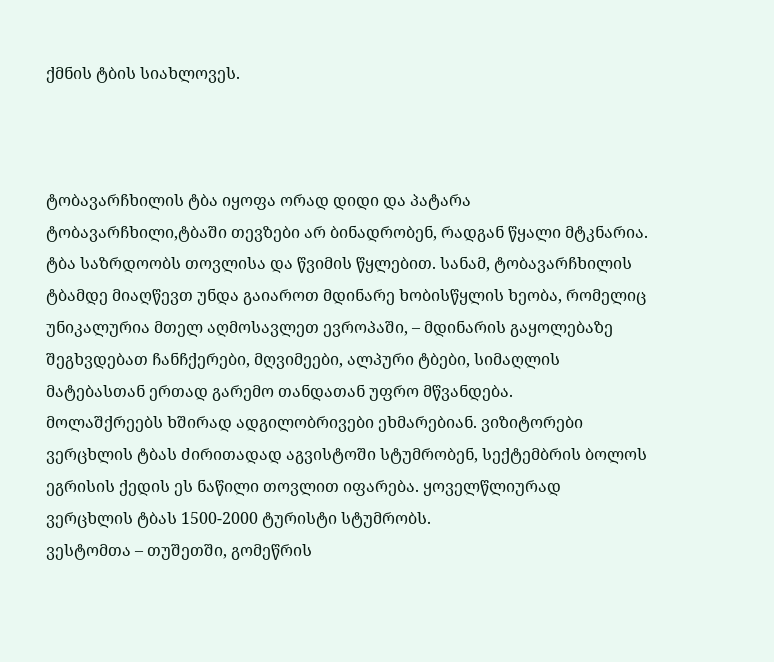ქმნის ტბის სიახლოვეს.



ტობავარჩხილის ტბა იყოფა ორად დიდი და პატარა ტობავარჩხილი,ტბაში თევზები არ ბინადრობენ, რადგან წყალი მტკნარია. ტბა საზრდოობს თოვლისა და წვიმის წყლებით. სანამ, ტობავარჩხილის ტბამდე მიაღწევთ უნდა გაიაროთ მდინარე ხობისწყლის ხეობა, რომელიც უნიკალურია მთელ აღმოსავლეთ ევროპაში, – მდინარის გაყოლებაზე შეგხვდებათ ჩანჩქერები, მღვიმეები, ალპური ტბები, სიმაღლის მატებასთან ერთად გარემო თანდათან უფრო მწვანდება.
მოლაშქრეებს ხშირად ადგილობრივები ეხმარებიან. ვიზიტორები ვერცხლის ტბას ძირითადად აგვისტოში სტუმრობენ, სექტემბრის ბოლოს ეგრისის ქედის ეს ნაწილი თოვლით იფარება. ყოველწლიურად ვერცხლის ტბას 1500-2000 ტურისტი სტუმრობს.
ვესტომთა – თუშეთში, გომეწრის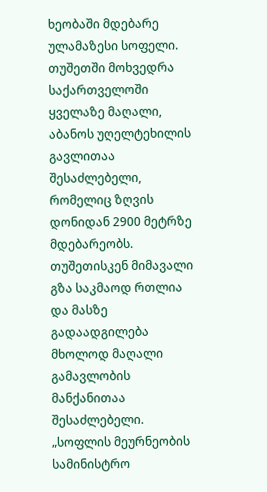ხეობაში მდებარე ულამაზესი სოფელი.
თუშეთში მოხვედრა საქართველოში ყველაზე მაღალი, აბანოს უღელტეხილის გავლითაა შესაძლებელი, რომელიც ზღვის დონიდან 2900 მეტრზე მდებარეობს.
თუშეთისკენ მიმავალი გზა საკმაოდ რთლია და მასზე გადაადგილება მხოლოდ მაღალი გამავლობის მანქანითაა შესაძლებელი.
„სოფლის მეურნეობის სამინისტრო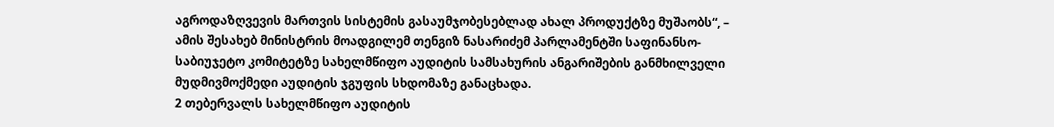აგროდაზღვევის მართვის სისტემის გასაუმჯობესებლად ახალ პროდუქტზე მუშაობს“, – ამის შესახებ მინისტრის მოადგილემ თენგიზ ნასარიძემ პარლამენტში საფინანსო-საბიუჯეტო კომიტეტზე სახელმწიფო აუდიტის სამსახურის ანგარიშების განმხილველი მუდმივმოქმედი აუდიტის ჯგუფის სხდომაზე განაცხადა.
2 თებერვალს სახელმწიფო აუდიტის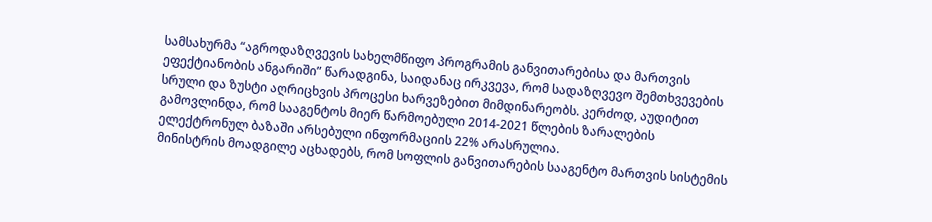სამსახურმა “აგროდაზღვევის სახელმწიფო პროგრამის განვითარებისა და მართვის ეფექტიანობის ანგარიში” წარადგინა, საიდანაც ირკვევა, რომ სადაზღვევო შემთხვევების სრული და ზუსტი აღრიცხვის პროცესი ხარვეზებით მიმდინარეობს. კერძოდ, აუდიტით გამოვლინდა, რომ სააგენტოს მიერ წარმოებული 2014-2021 წლების ზარალების ელექტრონულ ბაზაში არსებული ინფორმაციის 22% არასრულია.
მინისტრის მოადგილე აცხადებს, რომ სოფლის განვითარების სააგენტო მართვის სისტემის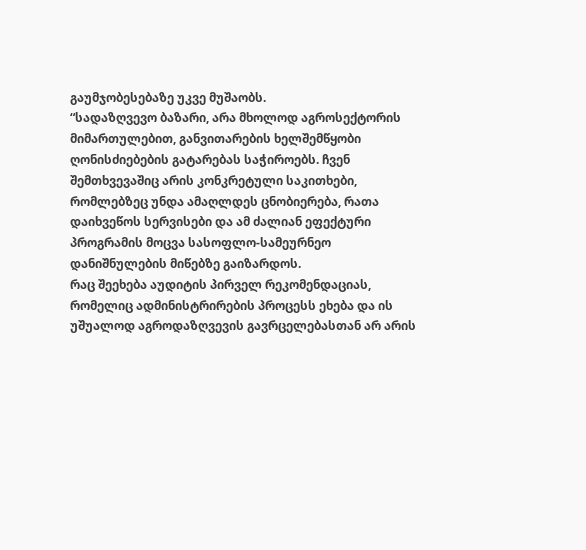გაუმჯობესებაზე უკვე მუშაობს.
“სადაზღვევო ბაზარი, არა მხოლოდ აგროსექტორის მიმართულებით, განვითარების ხელშემწყობი ღონისძიებების გატარებას საჭიროებს. ჩვენ შემთხვევაშიც არის კონკრეტული საკითხები, რომლებზეც უნდა ამაღლდეს ცნობიერება, რათა დაიხვეწოს სერვისები და ამ ძალიან ეფექტური პროგრამის მოცვა სასოფლო-სამეურნეო დანიშნულების მიწებზე გაიზარდოს.
რაც შეეხება აუდიტის პირველ რეკომენდაციას, რომელიც ადმინისტრირების პროცესს ეხება და ის უშუალოდ აგროდაზღვევის გავრცელებასთან არ არის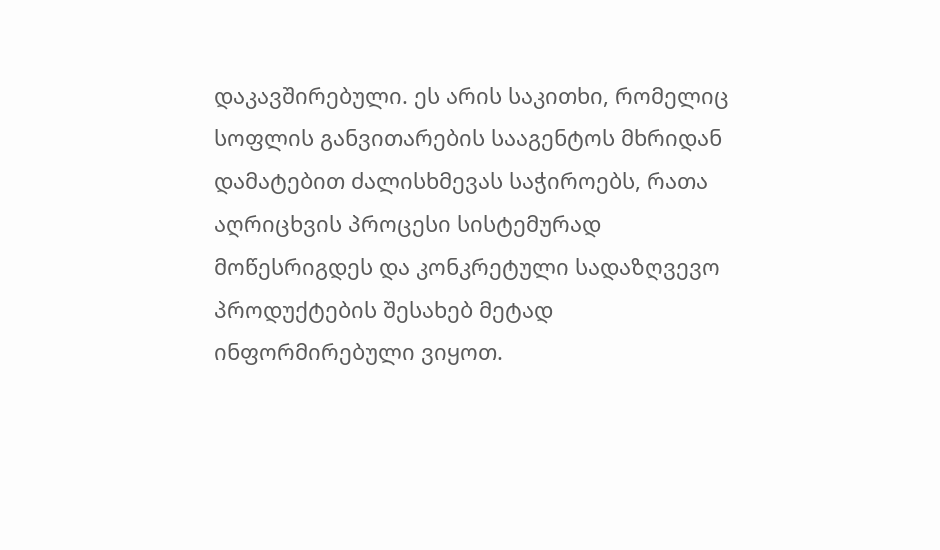დაკავშირებული. ეს არის საკითხი, რომელიც სოფლის განვითარების სააგენტოს მხრიდან დამატებით ძალისხმევას საჭიროებს, რათა აღრიცხვის პროცესი სისტემურად მოწესრიგდეს და კონკრეტული სადაზღვევო პროდუქტების შესახებ მეტად ინფორმირებული ვიყოთ.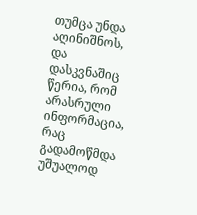თუმცა უნდა აღინიშნოს, და დასკვნაშიც წერია, რომ არასრული ინფორმაცია, რაც გადამოწმდა უშუალოდ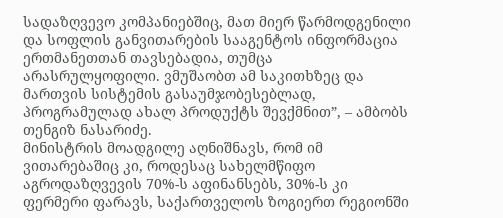სადაზღვევო კომპანიებშიც, მათ მიერ წარმოდგენილი და სოფლის განვითარების სააგენტოს ინფორმაცია ერთმანეთთან თავსებადია, თუმცა არასრულყოფილი. ვმუშაობთ ამ საკითხზეც და მართვის სისტემის გასაუმჯობესებლად, პროგრამულად ახალ პროდუქტს შევქმნით”, – ამბობს თენგიზ ნასარიძე.
მინისტრის მოადგილე აღნიშნავს, რომ იმ ვითარებაშიც კი, როდესაც სახელმწიფო აგროდაზღვევის 70%-ს აფინანსებს, 30%-ს კი ფერმერი ფარავს, საქართველოს ზოგიერთ რეგიონში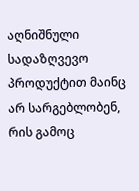აღნიშნული სადაზღვევო პროდუქტით მაინც არ სარგებლობენ, რის გამოც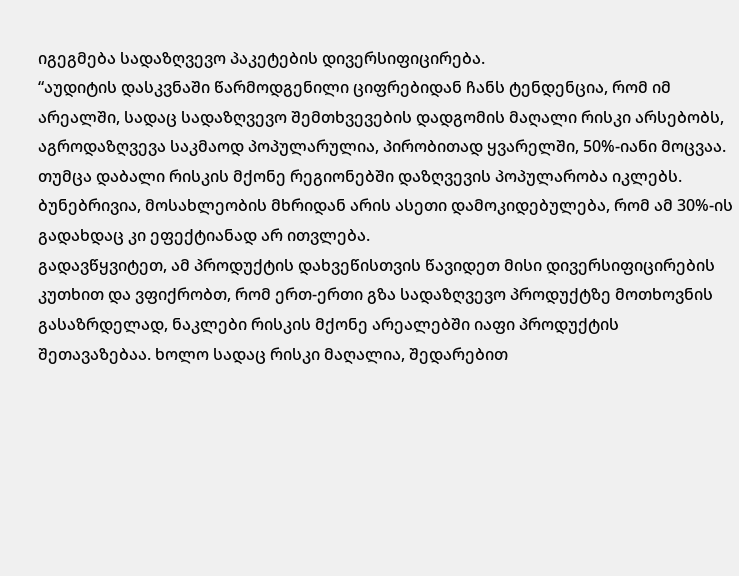იგეგმება სადაზღვევო პაკეტების დივერსიფიცირება.
“აუდიტის დასკვნაში წარმოდგენილი ციფრებიდან ჩანს ტენდენცია, რომ იმ არეალში, სადაც სადაზღვევო შემთხვევების დადგომის მაღალი რისკი არსებობს, აგროდაზღვევა საკმაოდ პოპულარულია, პირობითად ყვარელში, 50%-იანი მოცვაა. თუმცა დაბალი რისკის მქონე რეგიონებში დაზღვევის პოპულარობა იკლებს. ბუნებრივია, მოსახლეობის მხრიდან არის ასეთი დამოკიდებულება, რომ ამ 30%-ის გადახდაც კი ეფექტიანად არ ითვლება.
გადავწყვიტეთ, ამ პროდუქტის დახვეწისთვის წავიდეთ მისი დივერსიფიცირების კუთხით და ვფიქრობთ, რომ ერთ-ერთი გზა სადაზღვევო პროდუქტზე მოთხოვნის გასაზრდელად, ნაკლები რისკის მქონე არეალებში იაფი პროდუქტის შეთავაზებაა. ხოლო სადაც რისკი მაღალია, შედარებით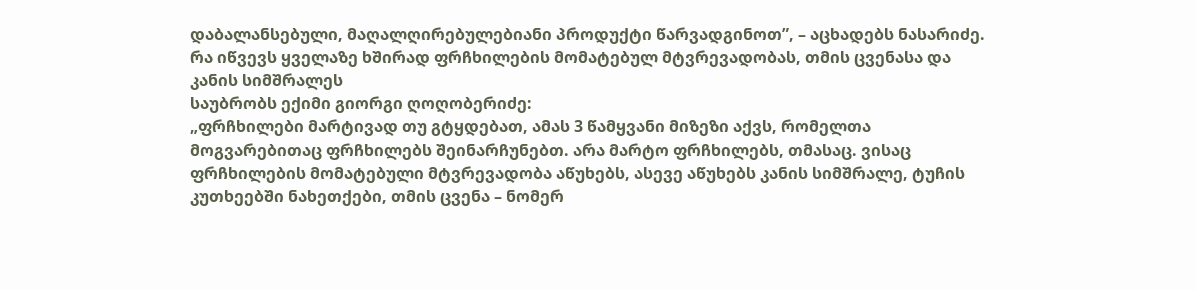დაბალანსებული, მაღალღირებულებიანი პროდუქტი წარვადგინოთ”, – აცხადებს ნასარიძე.
რა იწვევს ყველაზე ხშირად ფრჩხილების მომატებულ მტვრევადობას, თმის ცვენასა და კანის სიმშრალეს
საუბრობს ექიმი გიორგი ღოღობერიძე:
„ფრჩხილები მარტივად თუ გტყდებათ, ამას 3 წამყვანი მიზეზი აქვს, რომელთა მოგვარებითაც ფრჩხილებს შეინარჩუნებთ. არა მარტო ფრჩხილებს, თმასაც. ვისაც ფრჩხილების მომატებული მტვრევადობა აწუხებს, ასევე აწუხებს კანის სიმშრალე, ტუჩის კუთხეებში ნახეთქები, თმის ცვენა – ნომერ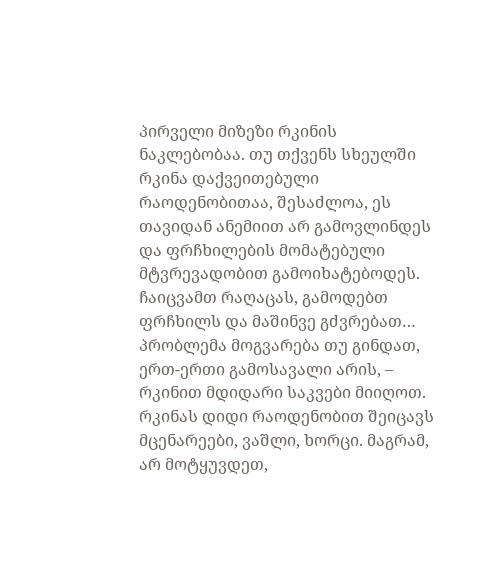პირველი მიზეზი რკინის ნაკლებობაა. თუ თქვენს სხეულში რკინა დაქვეითებული რაოდენობითაა, შესაძლოა, ეს თავიდან ანემიით არ გამოვლინდეს და ფრჩხილების მომატებული მტვრევადობით გამოიხატებოდეს. ჩაიცვამთ რაღაცას, გამოდებთ ფრჩხილს და მაშინვე გძვრებათ…
პრობლემა მოგვარება თუ გინდათ, ერთ-ერთი გამოსავალი არის, – რკინით მდიდარი საკვები მიიღოთ. რკინას დიდი რაოდენობით შეიცავს მცენარეები, ვაშლი, ხორცი. მაგრამ, არ მოტყუვდეთ,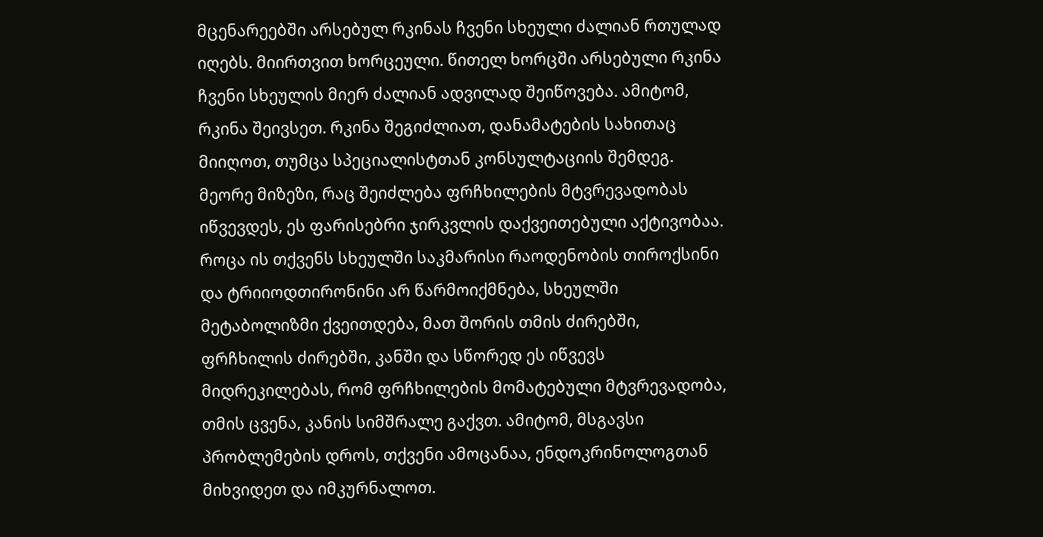მცენარეებში არსებულ რკინას ჩვენი სხეული ძალიან რთულად იღებს. მიირთვით ხორცეული. წითელ ხორცში არსებული რკინა ჩვენი სხეულის მიერ ძალიან ადვილად შეიწოვება. ამიტომ, რკინა შეივსეთ. რკინა შეგიძლიათ, დანამატების სახითაც მიიღოთ, თუმცა სპეციალისტთან კონსულტაციის შემდეგ.
მეორე მიზეზი, რაც შეიძლება ფრჩხილების მტვრევადობას იწვევდეს, ეს ფარისებრი ჯირკვლის დაქვეითებული აქტივობაა. როცა ის თქვენს სხეულში საკმარისი რაოდენობის თიროქსინი და ტრიიოდთირონინი არ წარმოიქმნება, სხეულში მეტაბოლიზმი ქვეითდება, მათ შორის თმის ძირებში, ფრჩხილის ძირებში, კანში და სწორედ ეს იწვევს მიდრეკილებას, რომ ფრჩხილების მომატებული მტვრევადობა, თმის ცვენა, კანის სიმშრალე გაქვთ. ამიტომ, მსგავსი პრობლემების დროს, თქვენი ამოცანაა, ენდოკრინოლოგთან მიხვიდეთ და იმკურნალოთ.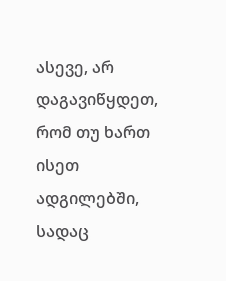ასევე, არ დაგავიწყდეთ, რომ თუ ხართ ისეთ ადგილებში, სადაც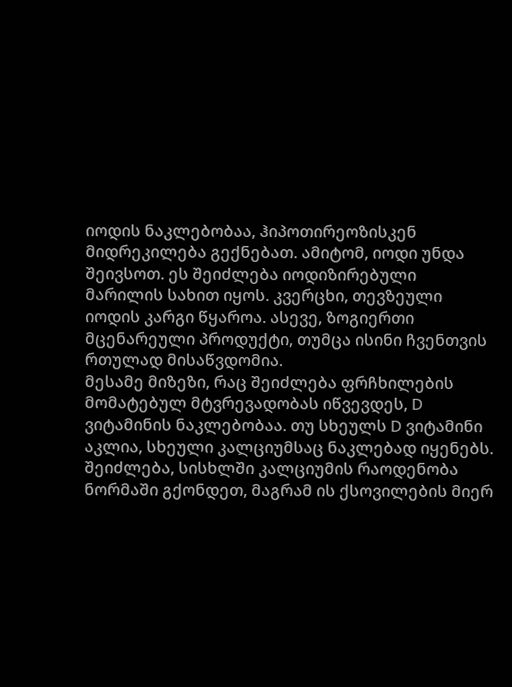იოდის ნაკლებობაა, ჰიპოთირეოზისკენ მიდრეკილება გექნებათ. ამიტომ, იოდი უნდა შეივსოთ. ეს შეიძლება იოდიზირებული მარილის სახით იყოს. კვერცხი, თევზეული იოდის კარგი წყაროა. ასევე, ზოგიერთი მცენარეული პროდუქტი, თუმცა ისინი ჩვენთვის რთულად მისაწვდომია.
მესამე მიზეზი, რაც შეიძლება ფრჩხილების მომატებულ მტვრევადობას იწვევდეს, D ვიტამინის ნაკლებობაა. თუ სხეულს D ვიტამინი აკლია, სხეული კალციუმსაც ნაკლებად იყენებს. შეიძლება, სისხლში კალციუმის რაოდენობა ნორმაში გქონდეთ, მაგრამ ის ქსოვილების მიერ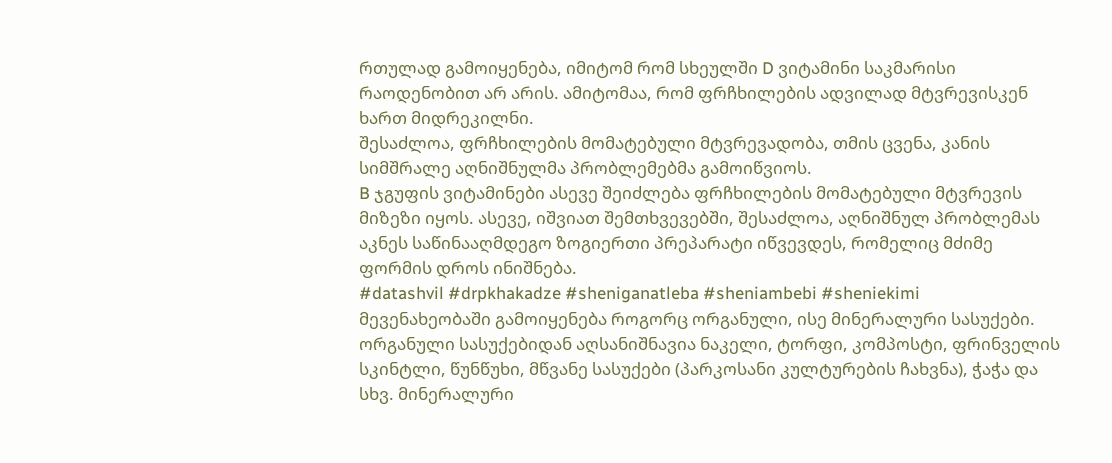რთულად გამოიყენება, იმიტომ რომ სხეულში D ვიტამინი საკმარისი რაოდენობით არ არის. ამიტომაა, რომ ფრჩხილების ადვილად მტვრევისკენ ხართ მიდრეკილნი.
შესაძლოა, ფრჩხილების მომატებული მტვრევადობა, თმის ცვენა, კანის სიმშრალე აღნიშნულმა პრობლემებმა გამოიწვიოს.
B ჯგუფის ვიტამინები ასევე შეიძლება ფრჩხილების მომატებული მტვრევის მიზეზი იყოს. ასევე, იშვიათ შემთხვევებში, შესაძლოა, აღნიშნულ პრობლემას აკნეს საწინააღმდეგო ზოგიერთი პრეპარატი იწვევდეს, რომელიც მძიმე ფორმის დროს ინიშნება.
#datashvil #drpkhakadze #sheniganatleba #sheniambebi #sheniekimi
მევენახეობაში გამოიყენება როგორც ორგანული, ისე მინერალური სასუქები. ორგანული სასუქებიდან აღსანიშნავია ნაკელი, ტორფი, კომპოსტი, ფრინველის სკინტლი, წუნწუხი, მწვანე სასუქები (პარკოსანი კულტურების ჩახვნა), ჭაჭა და სხვ. მინერალური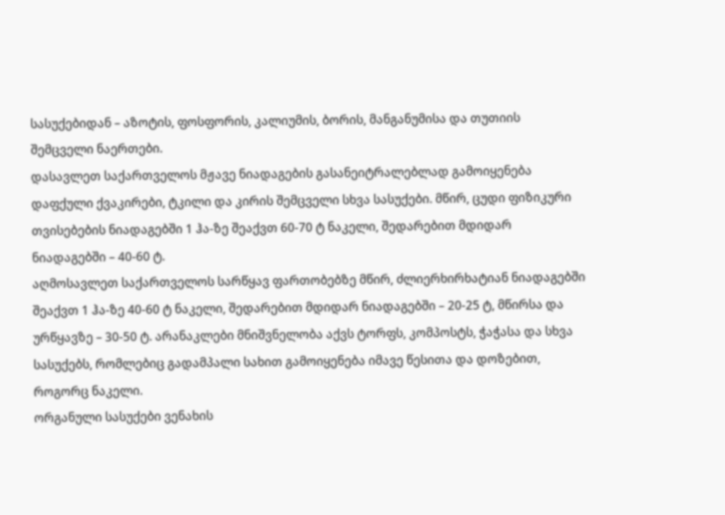სასუქებიდან – აზოტის, ფოსფორის, კალიუმის, ბორის, მანგანუმისა და თუთიის შემცველი ნაერთები.
დასავლეთ საქართველოს მჟავე ნიადაგების გასანეიტრალებლად გამოიყენება დაფქული ქვაკირები, ტკილი და კირის შემცველი სხვა სასუქები. მწირ, ცუდი ფიზიკური თვისებების ნიადაგებში 1 ჰა-ზე შეაქვთ 60-70 ტ ნაკელი, შედარებით მდიდარ ნიადაგებში – 40-60 ტ.
აღმოსავლეთ საქართველოს სარწყავ ფართობებზე მწირ, ძლიერხირხატიან ნიადაგებში შეაქვთ 1 ჰა-ზე 40-60 ტ ნაკელი, შედარებით მდიდარ ნიადაგებში – 20-25 ტ, მწირსა და ურწყავზე – 30-50 ტ. არანაკლები მნიშვნელობა აქვს ტორფს, კომპოსტს, ჭაჭასა და სხვა სასუქებს, რომლებიც გადამპალი სახით გამოიყენება იმავე წესითა და დოზებით, როგორც ნაკელი.
ორგანული სასუქები ვენახის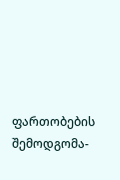ფართობების შემოდგომა-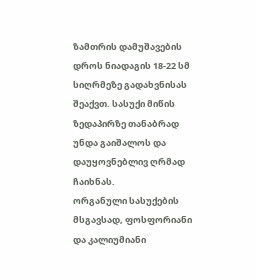ზამთრის დამუშავების დროს ნიადაგის 18-22 სმ სიღრმეზე გადახვნისას შეაქვთ. სასუქი მიწის ზედაპირზე თანაბრად უნდა გაიშალოს და დაუყოვნებლივ ღრმად ჩაიხნას.
ორგანული სასუქების მსგავსად, ფოსფორიანი და კალიუმიანი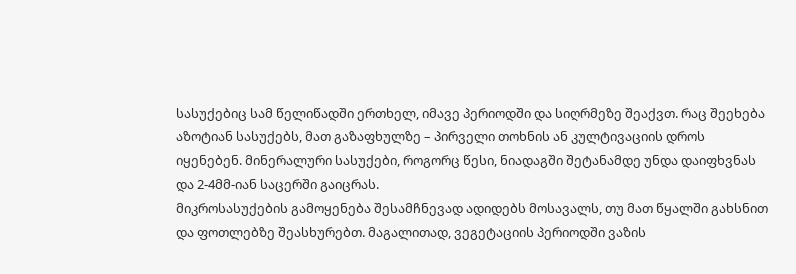სასუქებიც სამ წელიწადში ერთხელ, იმავე პერიოდში და სიღრმეზე შეაქვთ. რაც შეეხება აზოტიან სასუქებს, მათ გაზაფხულზე – პირველი თოხნის ან კულტივაციის დროს იყენებენ. მინერალური სასუქები, როგორც წესი, ნიადაგში შეტანამდე უნდა დაიფხვნას და 2-4მმ-იან საცერში გაიცრას.
მიკროსასუქების გამოყენება შესამჩნევად ადიდებს მოსავალს, თუ მათ წყალში გახსნით და ფოთლებზე შეასხურებთ. მაგალითად, ვეგეტაციის პერიოდში ვაზის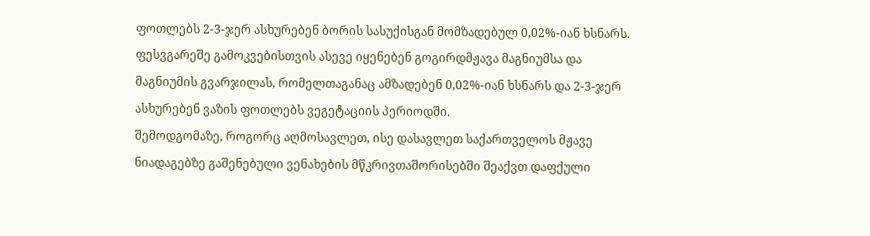ფოთლებს 2-3-ჯერ ასხურებენ ბორის სასუქისგან მომზადებულ 0,02%-იან ხსნარს. ფესვგარეშე გამოკვებისთვის ასევე იყენებენ გოგირდმჟავა მაგნიუმსა და მაგნიუმის გვარჯილას, რომელთაგანაც ამზადებენ 0,02%-იან ხსნარს და 2-3-ჯერ ასხურებენ ვაზის ფოთლებს ვეგეტაციის პერიოდში.
შემოდგომაზე, როგორც აღმოსავლეთ, ისე დასავლეთ საქართველოს მჟავე ნიადაგებზე გაშენებული ვენახების მწკრივთაშორისებში შეაქვთ დაფქული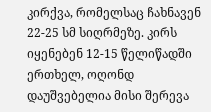კირქვა, რომელსაც ჩახნავენ 22-25 სმ სიღრმეზე. კირს იყენებენ 12-15 წელიწადში ერთხელ, ოღონდ დაუშვებელია მისი შერევა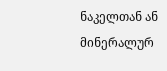ნაკელთან ან მინერალურ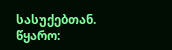სასუქებთან.
წყარო: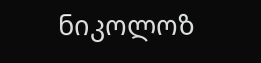ნიკოლოზ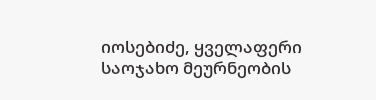იოსებიძე, ყველაფერი საოჯახო მეურნეობის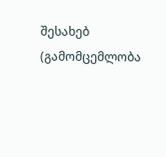შესახებ (გამომცემლობა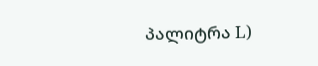პალიტრა L)